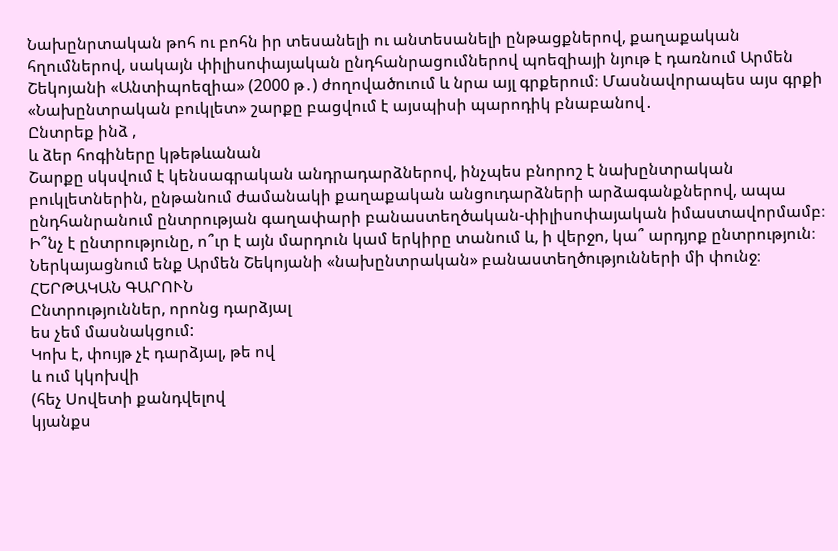Նախընրտական թոհ ու բոհն իր տեսանելի ու անտեսանելի ընթացքներով, քաղաքական հղումներով, սակայն փիլիսոփայական ընդհանրացումներով պոեզիայի նյութ է դառնում Արմեն Շեկոյանի «Անտիպոեզիա» (2000 թ․) ժողովածուում և նրա այլ գրքերում։ Մասնավորապես այս գրքի «Նախընտրական բուկլետ» շարքը բացվում է այսպիսի պարոդիկ բնաբանով․
Ընտրեք ինձ ,
և ձեր հոգիները կթեթևանան
Շարքը սկսվում է կենսագրական անդրադարձներով, ինչպես բնորոշ է նախընտրական բուկլետներին, ընթանում ժամանակի քաղաքական անցուդարձների արձագանքներով, ապա ընդհանրանում ընտրության գաղափարի բանաստեղծական-փիլիսոփայական իմաստավորմամբ։ Ի՞նչ է ընտրությունը, ո՞ւր է այն մարդուն կամ երկիրը տանում և, ի վերջո, կա՞ արդյոք ընտրություն։ Ներկայացնում ենք Արմեն Շեկոյանի «նախընտրական» բանաստեղծությունների մի փունջ։
ՀԵՐԹԱԿԱՆ ԳԱՐՈՒՆ
Ընտրություններ, որոնց դարձյալ
ես չեմ մասնակցում:
Կոխ է, փույթ չէ դարձյալ, թե ով
և ում կկոխվի
(հեչ Սովետի քանդվելով
կյանքս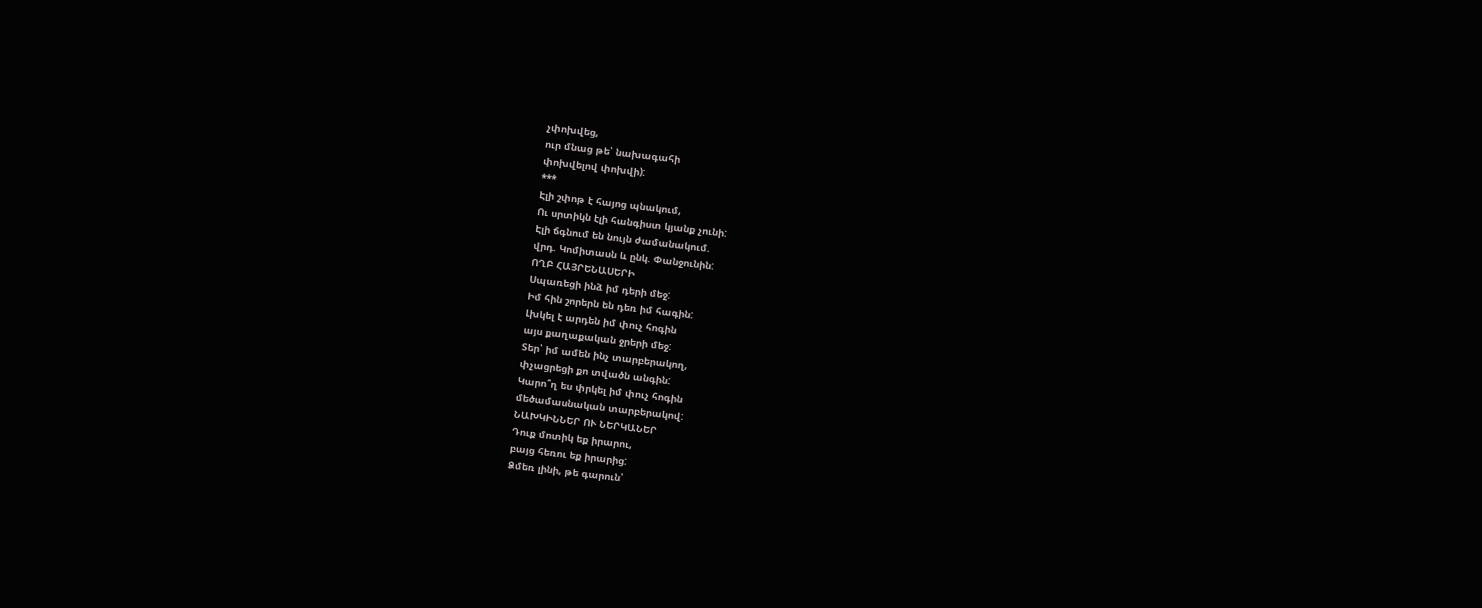չփոխվեց,
ուր մնաց թե՝ նախագահի
փոխվելով փոխվի):
***
Էլի շփոթ է հայոց պնակում,
Ու սրտիկն էլի հանգիստ կյանք չունի:
Էլի ճգնում են նույն ժամանակում.
վրդ. Կոմիտասն և ընկ. Փանջունին:
ՈՂԲ ՀԱՅՐԵՆԱՍԵՐԻ
Սպառեցի ինձ իմ դերի մեջ:
Իմ հին շորերն են դեռ իմ հագին:
Լխկել է արդեն իմ փուչ հոգին
այս քաղաքական ջրերի մեջ:
Տեր՝ իմ ամեն ինչ տարբերակող,
փչացրեցի քո տվածն անգին:
Կարո՞ղ ես փրկել իմ փուչ հոգին
մեծամասնական տարբերակով:
ՆԱԽԿԻՆՆԵՐ ՈՒ ՆԵՐԿԱՆԵՐ
Դուք մոտիկ եք իրարու,
բայց հեռու եք իրարից:
Ձմեռ լինի, թե գարուն՝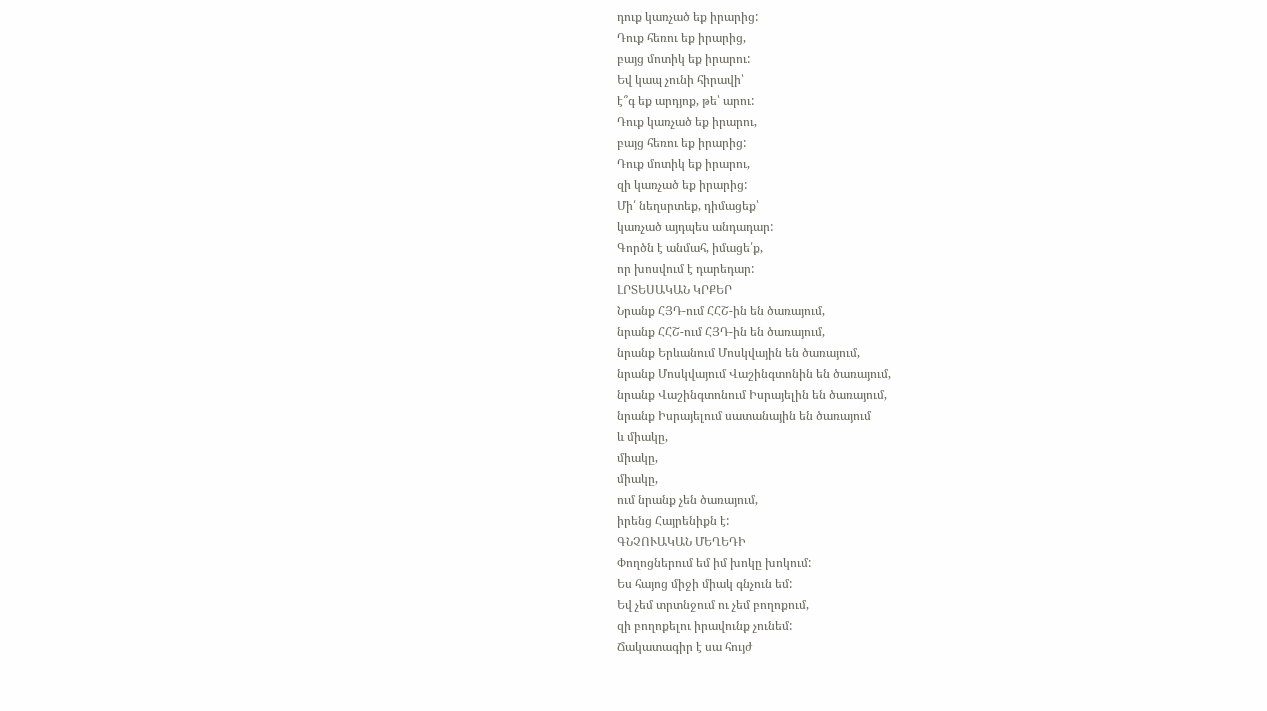դուք կառչած եք իրարից:
Դուք հեռու եք իրարից,
բայց մոտիկ եք իրարու:
Եվ կապ չունի հիրավի՝
է՞գ եք արդյոք, թե՝ արու:
Դուք կառչած եք իրարու,
բայց հեռու եք իրարից:
Դուք մոտիկ եք իրարու,
զի կառչած եք իրարից:
Մի՛ նեղսրտեք, դիմացեք՝
կառչած այդպես անդադար:
Գործն է անմահ, իմացե՛ք,
որ խոսվում է դարեդար:
ԼՐՏԵՍԱԿԱՆ ԿՐՔԵՐ
Նրանք ՀՅԴ-ում ՀՀՇ-ին են ծառայում,
նրանք ՀՀՇ-ում ՀՅԴ-ին են ծառայում,
նրանք Երևանում Մոսկվային են ծառայում,
նրանք Մոսկվայում Վաշինգտոնին են ծառայում,
նրանք Վաշինգտոնում Իսրայելին են ծառայում,
նրանք Իսրայելում սատանային են ծառայում
և միակը,
միակը,
միակը,
ում նրանք չեն ծառայում,
իրենց Հայրենիքն է:
ԳՆՉՈՒԱԿԱՆ ՄԵՂԵԴԻ
Փողոցներում եմ իմ խոկը խոկում:
Ես հայոց միջի միակ գնչուն եմ:
Եվ չեմ տրտնջում ու չեմ բողոքում,
զի բողոքելու իրավունք չունեմ:
Ճակատագիր է սա հույժ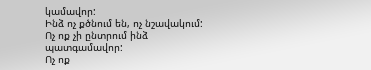կամավոր:
Ինձ ոչ քծնում են, ոչ նշավակում:
Ոչ ոք չի ընտրում ինձ պատգամավոր:
Ոչ ոք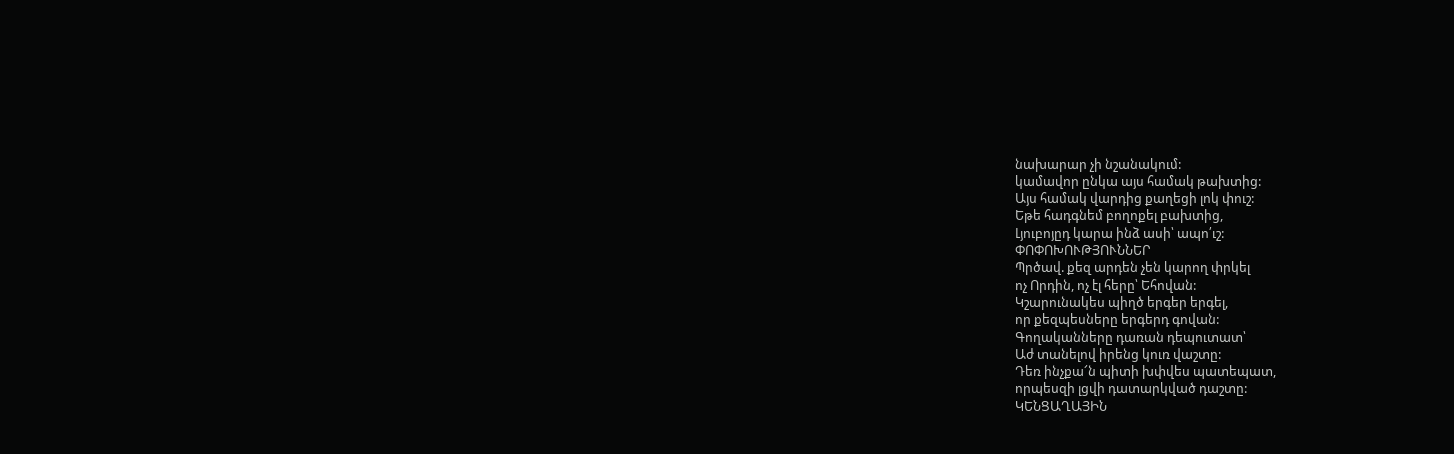նախարար չի նշանակում:
կամավոր ընկա այս համակ թախտից:
Այս համակ վարդից քաղեցի լոկ փուշ:
Եթե հադգնեմ բողոքել բախտից,
Լյուբոյըդ կարա ինձ ասի՝ ապո՛ւշ:
ՓՈՓՈԽՈՒԹՅՈՒՆՆԵՐ
Պրծավ. քեզ արդեն չեն կարող փրկել
ոչ Որդին, ոչ էլ հերը՝ Եհովան:
Կշարունակես պիղծ երգեր երգել,
որ քեզպեսները երգերդ գովան:
Գողականները դառան դեպուտատ՝
Աժ տանելով իրենց կուռ վաշտը:
Դեռ ինչքա՜ն պիտի խփվես պատեպատ,
որպեսզի լցվի դատարկված դաշտը:
ԿԵՆՑԱՂԱՅԻՆ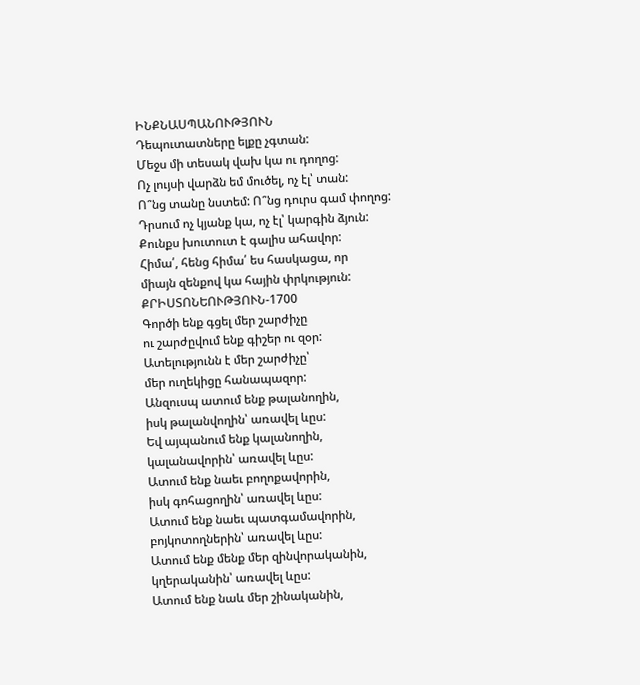ԻՆՔՆԱՍՊԱՆՈՒԹՅՈՒՆ
Դեպուտատները ելքը չգտան:
Մեջս մի տեսակ վախ կա ու դողոց:
Ոչ լույսի վարձն եմ մուծել, ոչ էլ՝ տան:
Ո՞նց տանը նստեմ: Ո՞նց դուրս գամ փողոց:
Դրսում ոչ կյանք կա, ոչ էլ՝ կարգին ձյուն:
Քունքս խուտուտ է գալիս ահավոր:
Հիմա՛, հենց հիմա՛ ես հասկացա, որ
միայն զենքով կա հային փրկություն:
ՔՐԻՍՏՈՆԵՈՒԹՅՈՒՆ-1700
Գործի ենք գցել մեր շարժիչը
ու շարժըվում ենք գիշեր ու զօր:
Ատելությունն է մեր շարժիչը՝
մեր ուղեկիցը հանապազոր:
Անզուսպ ատում ենք թալանողին,
իսկ թալանվողին՝ առավել ևըս:
Եվ այպանում ենք կալանողին,
կալանավորին՝ առավել ևըս:
Ատում ենք նաեւ բողոքավորին,
իսկ գոհացողին՝ առավել ևըս:
Ատում ենք նաեւ պատգամավորին,
բոյկոտողներին՝ առավել ևըս:
Ատում ենք մենք մեր զինվորականին,
կղերականին՝ առավել ևըս:
Ատում ենք նաև մեր շինականին,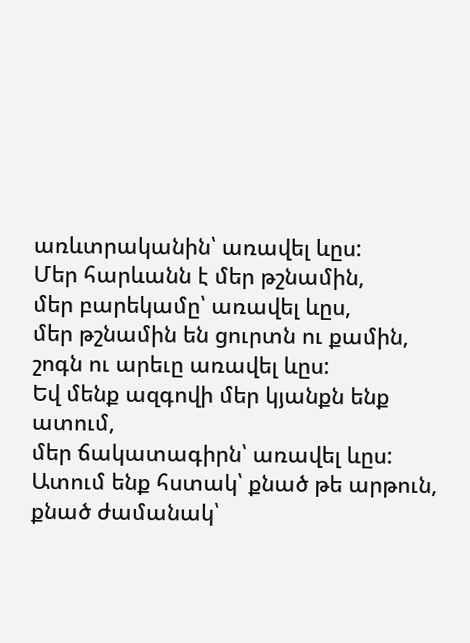առևտրականին՝ առավել ևըս:
Մեր հարևանն է մեր թշնամին,
մեր բարեկամը՝ առավել ևըս,
մեր թշնամին են ցուրտն ու քամին,
շոգն ու արեւը առավել ևըս:
Եվ մենք ազգովի մեր կյանքն ենք ատում,
մեր ճակատագիրն՝ առավել ևըս:
Ատում ենք հստակ՝ քնած թե արթուն,
քնած ժամանակ՝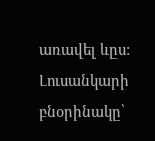առավել ևըս:
Լուսանկարի բնօրինակը՝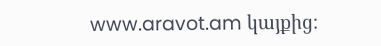www.aravot.am կայքից։